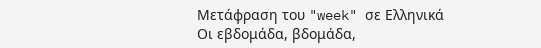Μετάφραση του "week" σε Ελληνικά
Οι εβδομάδα, βδομάδα,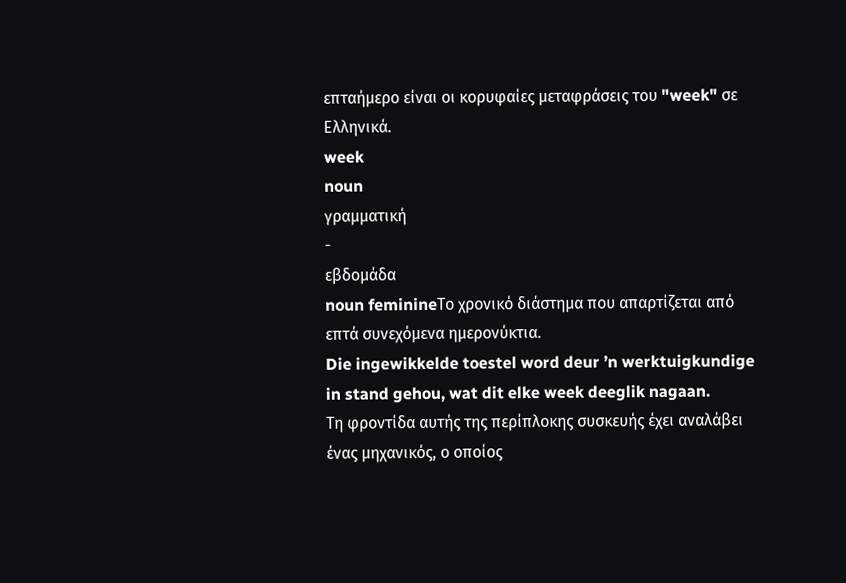επταήμερο είναι οι κορυφαίες μεταφράσεις του "week" σε Ελληνικά.
week
noun
γραμματική
-
εβδομάδα
noun feminineΤο χρονικό διάστημα που απαρτίζεται από επτά συνεχόμενα ημερονύκτια.
Die ingewikkelde toestel word deur ’n werktuigkundige in stand gehou, wat dit elke week deeglik nagaan.
Τη φροντίδα αυτής της περίπλοκης συσκευής έχει αναλάβει ένας μηχανικός, ο οποίος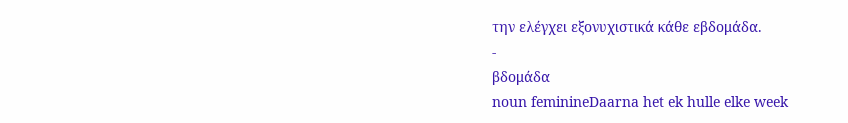την ελέγχει εξονυχιστικά κάθε εβδομάδα.
-
βδομάδα
noun feminineDaarna het ek hulle elke week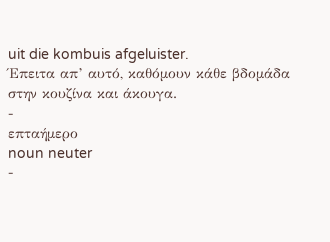uit die kombuis afgeluister.
Έπειτα απ’ αυτό, καθόμουν κάθε βδομάδα στην κουζίνα και άκουγα.
-
επταήμερο
noun neuter
-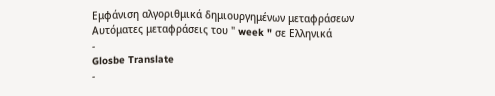Εμφάνιση αλγοριθμικά δημιουργημένων μεταφράσεων
Αυτόματες μεταφράσεις του " week " σε Ελληνικά
-
Glosbe Translate
-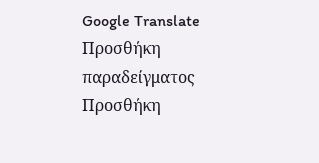Google Translate
Προσθήκη παραδείγματος
Προσθήκη